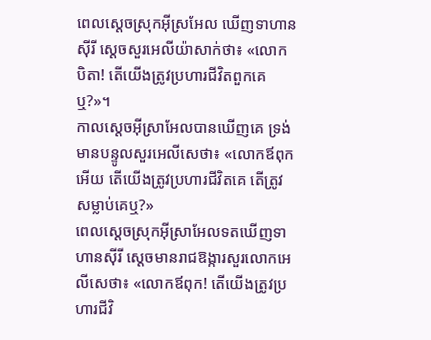ពេលស្តេចស្រុកអ៊ីស្រអែល ឃើញទាហានស៊ីរី ស្តេចសួរអេលីយ៉ាសាក់ថា៖ «លោកបិតា! តើយើងត្រូវប្រហារជីវិតពួកគេឬ?»។
កាលស្តេចអ៊ីស្រាអែលបានឃើញគេ ទ្រង់មានបន្ទូលសួរអេលីសេថា៖ «លោកឪពុកអើយ តើយើងត្រូវប្រហារជីវិតគេ តើត្រូវសម្លាប់គេឬ?»
ពេលស្ដេចស្រុកអ៊ីស្រាអែលទតឃើញទាហានស៊ីរី ស្ដេចមានរាជឱង្ការសួរលោកអេលីសេថា៖ «លោកឪពុក! តើយើងត្រូវប្រហារជីវិ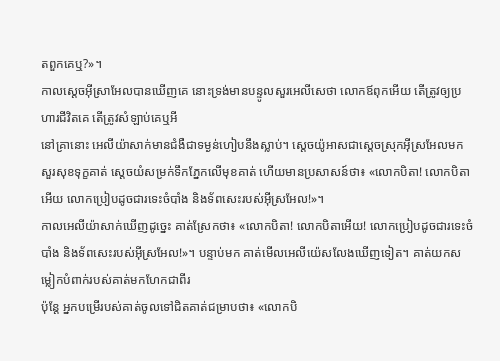តពួកគេឬ?»។
កាលស្តេចអ៊ីស្រាអែលបានឃើញគេ នោះទ្រង់មានបន្ទូលសួរអេលីសេថា លោកឪពុកអើយ តើត្រូវឲ្យប្រហារជីវិតគេ តើត្រូវសំឡាប់គេឬអី
នៅគ្រានោះ អេលីយ៉ាសាក់មានជំងឺជាទម្ងន់ហៀបនឹងស្លាប់។ ស្តេចយ៉ូអាសជាស្តេចស្រុកអ៊ីស្រអែលមកសួរសុខទុក្ខគាត់ ស្តេចយំសម្រក់ទឹកភ្នែកលើមុខគាត់ ហើយមានប្រសាសន៍ថា៖ «លោកបិតា! លោកបិតាអើយ លោកប្រៀបដូចជារទេះចំបាំង និងទ័ពសេះរបស់អ៊ីស្រអែល!»។
កាលអេលីយ៉ាសាក់ឃើញដូច្នេះ គាត់ស្រែកថា៖ «លោកបិតា! លោកបិតាអើយ! លោកប្រៀបដូចជារទេះចំបាំង និងទ័ពសេះរបស់អ៊ីស្រអែល!»។ បន្ទាប់មក គាត់មើលអេលីយ៉េសលែងឃើញទៀត។ គាត់យកសម្លៀកបំពាក់របស់គាត់មកហែកជាពីរ
ប៉ុន្តែ អ្នកបម្រើរបស់គាត់ចូលទៅជិតគាត់ជម្រាបថា៖ «លោកបិ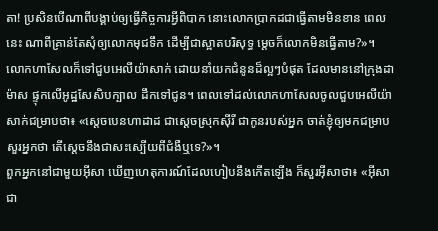តា! ប្រសិនបើណាពីបង្គាប់ឲ្យធ្វើកិច្ចការអ្វីពិបាក នោះលោកប្រាកដជាធ្វើតាមមិនខាន ពេលនេះ ណាពីគ្រាន់តែសុំឲ្យលោកមុជទឹក ដើម្បីជាស្អាតបរិសុទ្ធ ម្តេចក៏លោកមិនធ្វើតាម?»។
លោកហាសែលក៏ទៅជួបអេលីយ៉ាសាក់ ដោយនាំយកជំនូនដ៏ល្អៗបំផុត ដែលមាននៅក្រុងដាម៉ាស ផ្ទុកលើអូដ្ឋសែសិបក្បាល ដឹកទៅជូន។ ពេលទៅដល់លោកហាសែលចូលជួបអេលីយ៉ាសាក់ជម្រាបថា៖ «ស្តេចបេនហាដាដ ជាស្តេចស្រុកស៊ីរី ជាកូនរបស់អ្នក ចាត់ខ្ញុំឲ្យមកជម្រាបសួរអ្នកថា តើស្តេចនឹងជាសះស្បើយពីជំងឺឬទេ?»។
ពួកអ្នកនៅជាមួយអ៊ីសា ឃើញហេតុការណ៍ដែលហៀបនឹងកើតឡើង ក៏សួរអ៊ីសាថា៖ «អ៊ីសាជា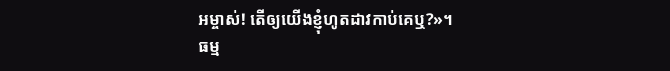អម្ចាស់! តើឲ្យយើងខ្ញុំហូតដាវកាប់គេឬ?»។
ធម្ម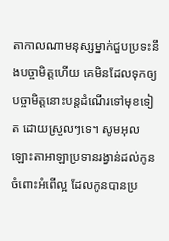តាកាលណាមនុស្សម្នាក់ជួបប្រទះនឹងបច្ចាមិត្តហើយ គេមិនដែលទុកឲ្យបច្ចាមិត្តនោះបន្តដំណើរទៅមុខទៀត ដោយស្រួលៗទេ។ សូមអុលឡោះតាអាឡាប្រទានរង្វាន់ដល់កូនចំពោះអំពើល្អ ដែលកូនបានប្រ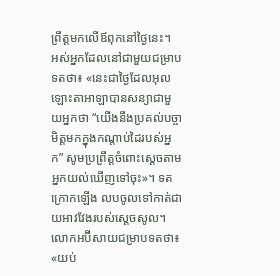ព្រឹត្តមកលើឪពុកនៅថ្ងៃនេះ។
អស់អ្នកដែលនៅជាមួយជម្រាបទតថា៖ «នេះជាថ្ងៃដែលអុលឡោះតាអាឡាបានសន្យាជាមួយអ្នកថា “យើងនឹងប្រគល់បច្ចាមិត្តមកក្នុងកណ្តាប់ដៃរបស់អ្នក” សូមប្រព្រឹត្តចំពោះស្តេចតាមអ្នកយល់ឃើញទៅចុះ»។ ទតក្រោកឡើង លបចូលទៅកាត់ជាយអាវវែងរបស់ស្តេចសូល។
លោកអប៊ីសាយជម្រាបទតថា៖ «យប់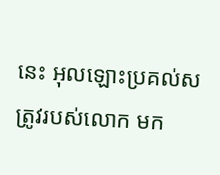នេះ អុលឡោះប្រគល់សត្រូវរបស់លោក មក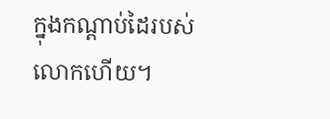ក្នុងកណ្តាប់ដៃរបស់លោកហើយ។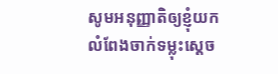សូមអនុញ្ញាតិឲ្យខ្ញុំយកលំពែងចាក់ទម្លុះស្តេច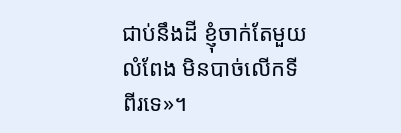ជាប់នឹងដី ខ្ញុំចាក់តែមួយលំពែង មិនបាច់លើកទីពីរទេ»។